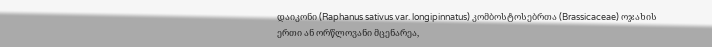დაიკონი (Raphanus sativus var. longipinnatus) კომბოსტოსებრთა (Brassicaceae) ოჯახის ერთი ან ორწლოვანი მცენარეა,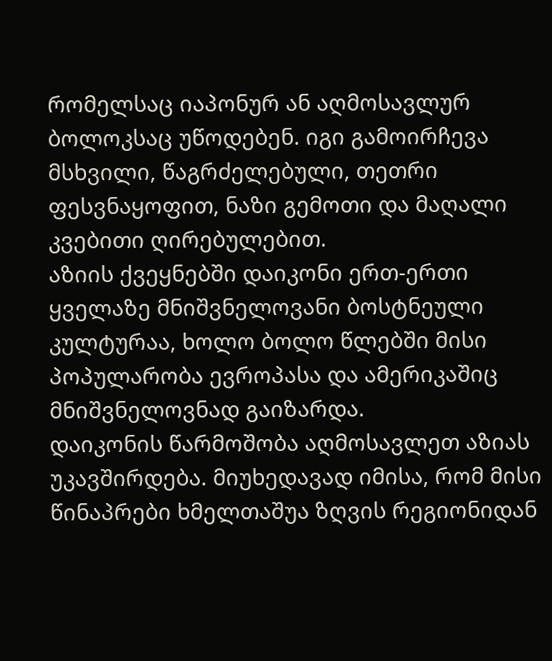რომელსაც იაპონურ ან აღმოსავლურ ბოლოკსაც უწოდებენ. იგი გამოირჩევა მსხვილი, წაგრძელებული, თეთრი ფესვნაყოფით, ნაზი გემოთი და მაღალი კვებითი ღირებულებით.
აზიის ქვეყნებში დაიკონი ერთ-ერთი ყველაზე მნიშვნელოვანი ბოსტნეული კულტურაა, ხოლო ბოლო წლებში მისი პოპულარობა ევროპასა და ამერიკაშიც მნიშვნელოვნად გაიზარდა.
დაიკონის წარმოშობა აღმოსავლეთ აზიას უკავშირდება. მიუხედავად იმისა, რომ მისი წინაპრები ხმელთაშუა ზღვის რეგიონიდან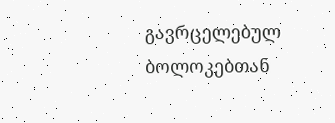გავრცელებულ ბოლოკებთან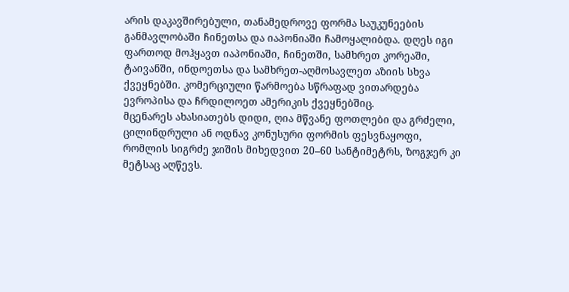არის დაკავშირებული, თანამედროვე ფორმა საუკუნეების განმავლობაში ჩინეთსა და იაპონიაში ჩამოყალიბდა. დღეს იგი ფართოდ მოჰყავთ იაპონიაში, ჩინეთში, სამხრეთ კორეაში, ტაივანში, ინდოეთსა და სამხრეთ-აღმოსავლეთ აზიის სხვა ქვეყნებში. კომერციული წარმოება სწრაფად ვითარდება ევროპისა და ჩრდილოეთ ამერიკის ქვეყნებშიც.
მცენარეს ახასიათებს დიდი, ღია მწვანე ფოთლები და გრძელი, ცილინდრული ან ოდნავ კონუსური ფორმის ფესვნაყოფი, რომლის სიგრძე ჯიშის მიხედვით 20–60 სანტიმეტრს, ზოგჯერ კი მეტსაც აღწევს.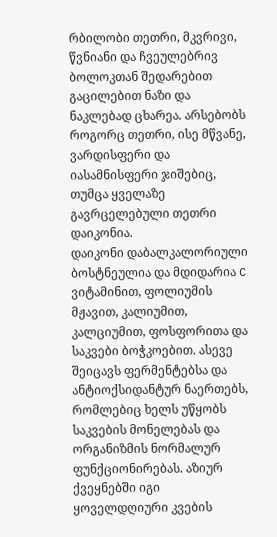რბილობი თეთრი, მკვრივი, წვნიანი და ჩვეულებრივ ბოლოკთან შედარებით გაცილებით ნაზი და ნაკლებად ცხარეა. არსებობს როგორც თეთრი, ისე მწვანე, ვარდისფერი და იასამნისფერი ჯიშებიც, თუმცა ყველაზე გავრცელებული თეთრი დაიკონია.
დაიკონი დაბალკალორიული ბოსტნეულია და მდიდარია C ვიტამინით, ფოლიუმის მჟავით, კალიუმით, კალციუმით, ფოსფორითა და საკვები ბოჭკოებით. ასევე შეიცავს ფერმენტებსა და ანტიოქსიდანტურ ნაერთებს, რომლებიც ხელს უწყობს საკვების მონელებას და ორგანიზმის ნორმალურ ფუნქციონირებას. აზიურ ქვეყნებში იგი ყოველდღიური კვების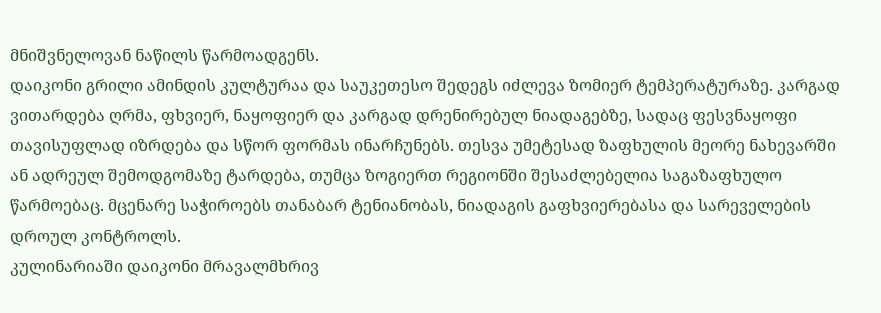მნიშვნელოვან ნაწილს წარმოადგენს.
დაიკონი გრილი ამინდის კულტურაა და საუკეთესო შედეგს იძლევა ზომიერ ტემპერატურაზე. კარგად ვითარდება ღრმა, ფხვიერ, ნაყოფიერ და კარგად დრენირებულ ნიადაგებზე, სადაც ფესვნაყოფი თავისუფლად იზრდება და სწორ ფორმას ინარჩუნებს. თესვა უმეტესად ზაფხულის მეორე ნახევარში ან ადრეულ შემოდგომაზე ტარდება, თუმცა ზოგიერთ რეგიონში შესაძლებელია საგაზაფხულო წარმოებაც. მცენარე საჭიროებს თანაბარ ტენიანობას, ნიადაგის გაფხვიერებასა და სარეველების დროულ კონტროლს.
კულინარიაში დაიკონი მრავალმხრივ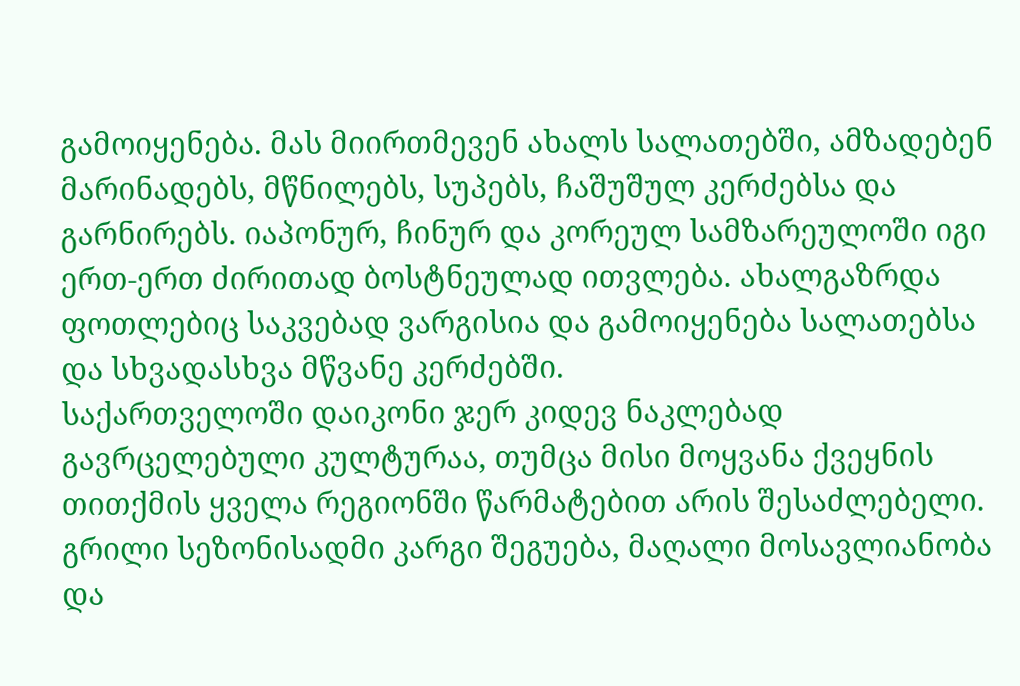გამოიყენება. მას მიირთმევენ ახალს სალათებში, ამზადებენ მარინადებს, მწნილებს, სუპებს, ჩაშუშულ კერძებსა და გარნირებს. იაპონურ, ჩინურ და კორეულ სამზარეულოში იგი ერთ-ერთ ძირითად ბოსტნეულად ითვლება. ახალგაზრდა ფოთლებიც საკვებად ვარგისია და გამოიყენება სალათებსა და სხვადასხვა მწვანე კერძებში.
საქართველოში დაიკონი ჯერ კიდევ ნაკლებად გავრცელებული კულტურაა, თუმცა მისი მოყვანა ქვეყნის თითქმის ყველა რეგიონში წარმატებით არის შესაძლებელი. გრილი სეზონისადმი კარგი შეგუება, მაღალი მოსავლიანობა და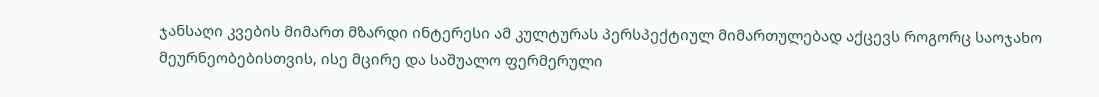ჯანსაღი კვების მიმართ მზარდი ინტერესი ამ კულტურას პერსპექტიულ მიმართულებად აქცევს როგორც საოჯახო მეურნეობებისთვის, ისე მცირე და საშუალო ფერმერული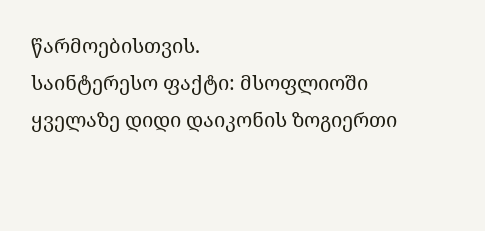წარმოებისთვის.
საინტერესო ფაქტი: მსოფლიოში ყველაზე დიდი დაიკონის ზოგიერთი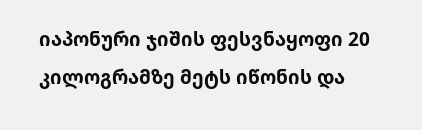იაპონური ჯიშის ფესვნაყოფი 20 კილოგრამზე მეტს იწონის და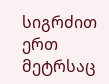სიგრძით ერთ მეტრსაც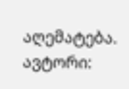აღემატება.
ავტორი: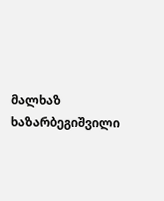მალხაზ ხაზარბეგიშვილი